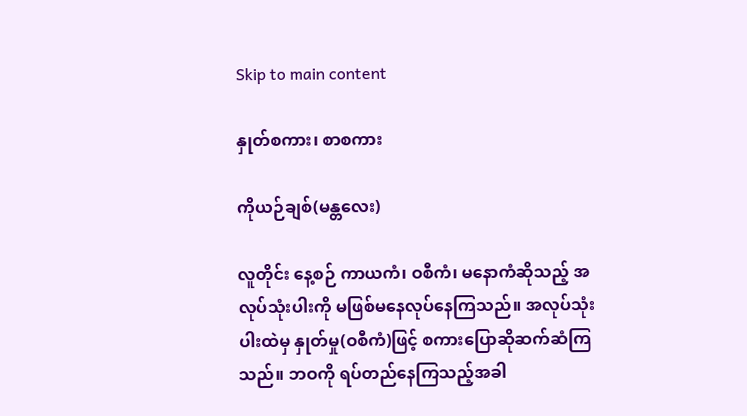Skip to main content

နှုတ်စကား၊ စာစကား

ကိုယဉ်ချစ်(မန္တလေး)

လူတိုင်း နေ့စဉ် ကာယကံ၊ ဝစီကံ၊ မနောကံဆိုသည့် အလုပ်သုံးပါးကို မဖြစ်မနေလုပ်နေကြသည်။ အလုပ်သုံးပါးထဲမှ နှုတ်မှု(ဝစီကံ)ဖြင့် စကားပြောဆိုဆက်ဆံကြသည်။ ဘဝကို ရပ်တည်နေကြသည့်အခါ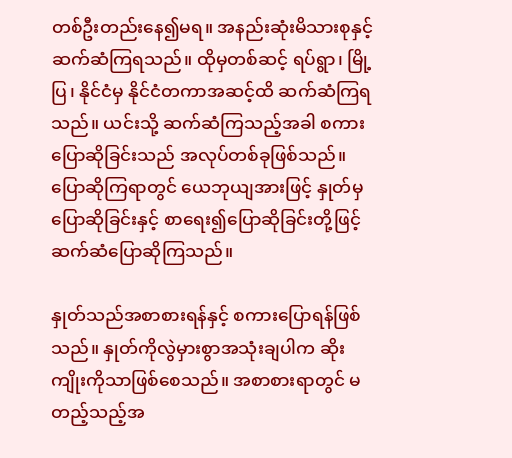တစ်ဦးတည်းနေ၍မရ။ အနည်းဆုံးမိသားစုနှင့်ဆက်ဆံကြရသည်။ ထိုမှတစ်ဆင့် ရပ်ရွာ၊ မြို့ပြ၊ နိုင်ငံမှ နိုင်ငံတကာအဆင့်ထိ ဆက်ဆံကြရသည်။ ယင်းသို့ ဆက်ဆံကြသည့်အခါ စကားပြောဆိုခြင်းသည် အလုပ်တစ်ခုဖြစ်သည်။ ပြောဆိုကြရာတွင် ယေဘုယျအားဖြင့် နှုတ်မှပြောဆိုခြင်းနှင့် စာရေး၍ပြောဆိုခြင်းတို့ဖြင့် ဆက်ဆံပြောဆိုကြသည်။

နှုတ်သည်အစာစားရန်နှင့် စကားပြောရန်ဖြစ်သည်။ နှုတ်ကိုလွဲမှားစွာအသုံးချပါက ဆိုးကျိုးကိုသာဖြစ်စေသည်။ အစာစားရာတွင် မတည့်သည့်အ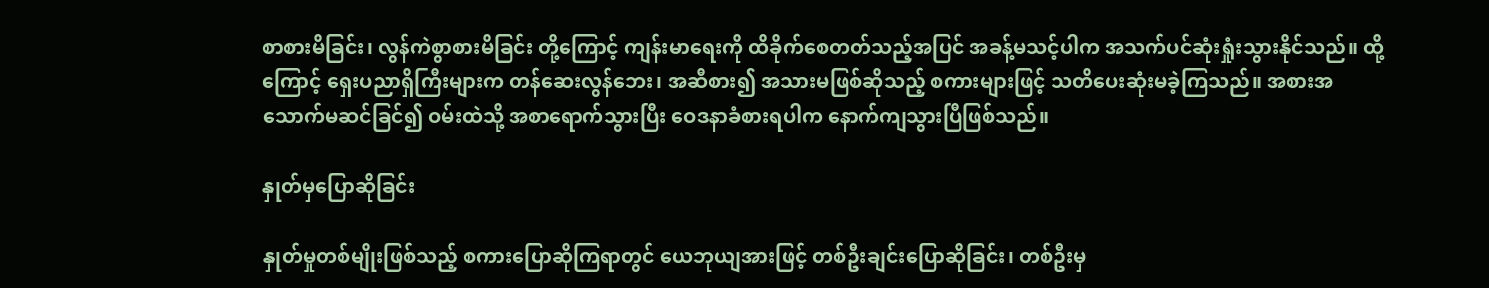စာစားမိခြင်း၊ လွန်ကဲစွာစားမိခြင်း တို့ကြောင့် ကျန်းမာရေးကို ထိခိုက်စေတတ်သည့်အပြင် အခန့်မသင့်ပါက အသက်ပင်ဆုံးရှုံးသွားနိုင်သည်။ ထို့ကြောင့် ရှေးပညာရှိကြီးများက တန်ဆေးလွန်ဘေး၊ အဆီစား၍ အသားမဖြစ်ဆိုသည့် စကားများဖြင့် သတိပေးဆုံးမခဲ့ကြသည်။ အစားအသောက်မဆင်ခြင်၍ ဝမ်းထဲသို့ အစာရောက်သွားပြီး ဝေဒနာခံစားရပါက နောက်ကျသွားပြီဖြစ်သည်။

နှုတ်မှပြောဆိုခြင်း

နှုတ်မှုတစ်မျိုးဖြစ်သည့် စကားပြောဆိုကြရာတွင် ယေဘုယျအားဖြင့် တစ်ဦးချင်းပြောဆိုခြင်း၊ တစ်ဦးမှ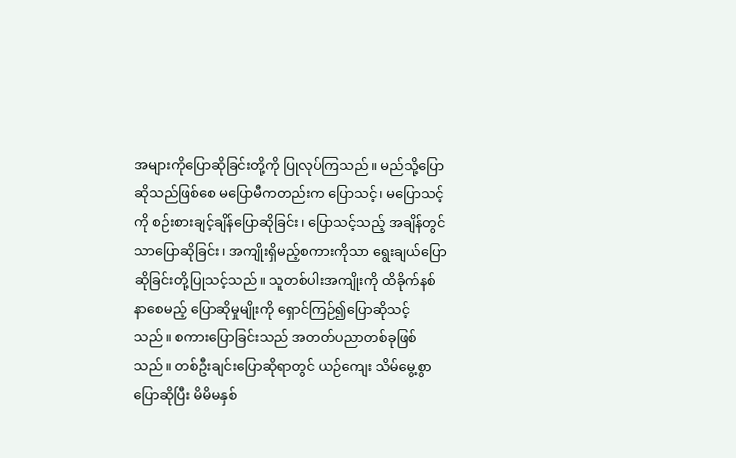အများကိုပြောဆိုခြင်းတို့ကို ပြုလုပ်ကြသည်။ မည်သို့ပြောဆိုသည်ဖြစ်စေ မပြောမီကတည်းက ပြောသင့်၊ မပြောသင့်ကို စဉ်းစားချင့်ချိန်ပြောဆိုခြင်း၊ ပြောသင့်သည့် အချိန်တွင်သာပြောဆိုခြင်း၊ အကျိုးရှိမည့်စကားကိုသာ ရွေးချယ်ပြောဆိုခြင်းတို့ပြုသင့်သည်။ သူတစ်ပါးအကျိုးကို ထိခိုက်နစ်နာစေမည့် ပြောဆိုမှုမျိုးကို ရှောင်ကြဉ်၍ပြောဆိုသင့်သည်။ စကားပြောခြင်းသည် အတတ်ပညာတစ်ခုဖြစ်သည်။ တစ်ဦးချင်းပြောဆိုရာတွင် ယဉ်ကျေး သိမ်မွေ့စွာပြောဆိုပြီး မိမိမနှစ်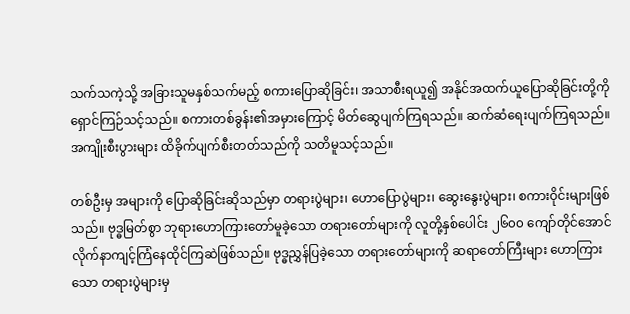သက်သကဲ့သို့ အခြားသူမနှစ်သက်မည့် စကားပြောဆိုခြင်း၊ အသာစီးရယူ၍ အနိုင်အထက်ယူပြောဆိုခြင်းတို့ကို ရှောင်ကြဉ်သင့်သည်။ စကားတစ်ခွန်း၏အမှားကြောင့် မိတ်ဆွေပျက်ကြရသည်။ ဆက်ဆံရေးပျက်ကြရသည်။ အကျိုးစီးပွားများ ထိခိုက်ပျက်စီးတတ်သည်ကို သတိမူသင့်သည်။

တစ်ဦးမှ အများကို ပြောဆိုခြင်းဆိုသည်မှာ တရားပွဲများ၊ ဟောပြောပွဲများ၊ ဆွေးနွေးပွဲများ၊ စကားဝိုင်းများဖြစ်သည်။ ဗုဒ္ဓမြတ်စွာ ဘုရားဟောကြားတော်မူခဲ့သော တရားတော်များကို လူတို့နှစ်ပေါင်း ၂၆၀၀ ကျော်တိုင်အောင် လိုက်နာကျင့်ကြံနေထိုင်ကြဆဲဖြစ်သည်။ ဗုဒ္ဓညွှန်ပြခဲ့သော တရားတော်များကို ဆရာတော်ကြီးများ ဟောကြားသော တရားပွဲများမှ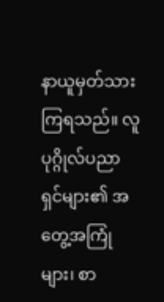နာယူမှတ်သားကြရသည်။ လူပုဂ္ဂိုလ်ပညာရှင်များ၏ အတွေ့အကြုံများ၊ စာ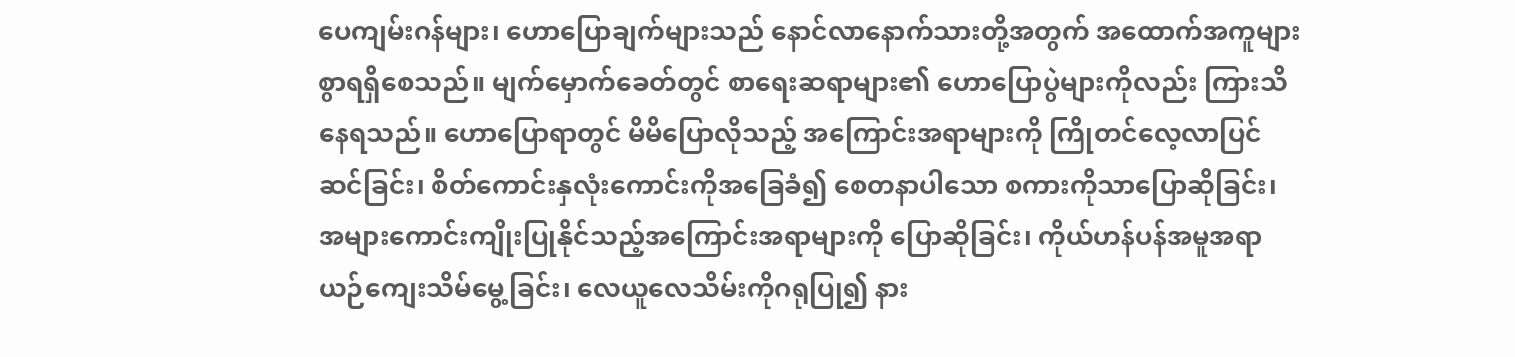ပေကျမ်းဂန်များ၊ ဟောပြောချက်များသည် နောင်လာနောက်သားတို့အတွက် အထောက်အကူများစွာရရှိစေသည်။ မျက်မှောက်ခေတ်တွင် စာရေးဆရာများ၏ ဟောပြောပွဲများကိုလည်း ကြားသိနေရသည်။ ဟောပြောရာတွင် မိမိပြောလိုသည့် အကြောင်းအရာများကို ကြိုတင်လေ့လာပြင်ဆင်ခြင်း၊ စိတ်ကောင်းနှလုံးကောင်းကိုအခြေခံ၍ စေတနာပါသော စကားကိုသာပြောဆိုခြင်း၊ အများကောင်းကျိုးပြုနိုင်သည့်အကြောင်းအရာများကို ပြောဆိုခြင်း၊ ကိုယ်ဟန်ပန်အမူအရာ ယဉ်ကျေးသိမ်မွေ့ခြင်း၊ လေယူလေသိမ်းကိုဂရုပြု၍ နား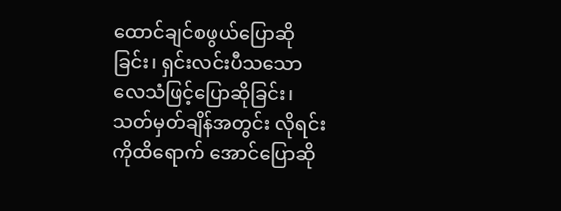ထောင်ချင်စဖွယ်ပြောဆိုခြင်း၊ ရှင်းလင်းပီသသော လေသံဖြင့်ပြောဆိုခြင်း၊ သတ်မှတ်ချိန်အတွင်း လိုရင်းကိုထိရောက် အောင်ပြောဆို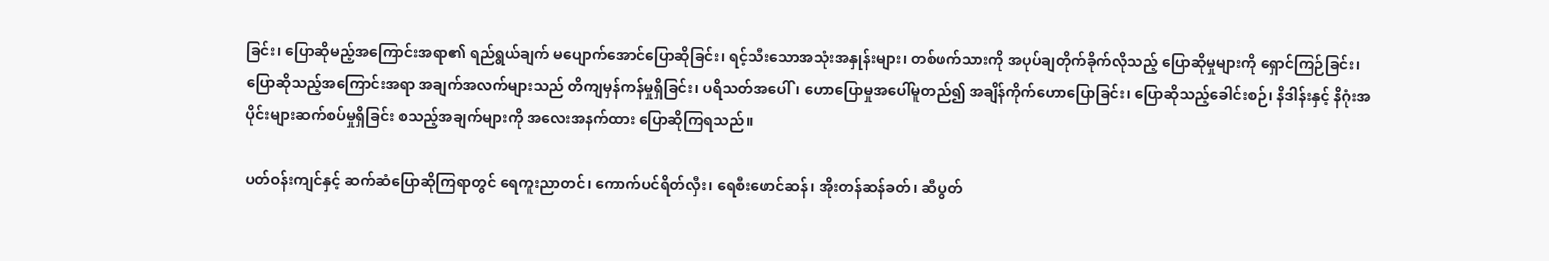ခြင်း၊ ပြောဆိုမည့်အကြောင်းအရာ၏ ရည်ရွယ်ချက် မပျောက်အောင်ပြောဆိုခြင်း၊ ရင့်သီးသောအသုံးအနှုန်းများ၊ တစ်ဖက်သားကို အပုပ်ချတိုက်ခိုက်လိုသည့် ပြောဆိုမှုများကို ရှောင်ကြဉ်ခြင်း၊ ပြောဆိုသည့်အကြောင်းအရာ အချက်အလက်များသည် တိကျမှန်ကန်မှုရှိခြင်း၊ ပရိသတ်အပေါ်၊ ဟောပြောမှုအပေါ်မူတည်၍ အချိန်ကိုက်ဟောပြောခြင်း၊ ပြောဆိုသည့်ခေါင်းစဉ်၊ နိဒါန်းနှင့် နိဂုံးအပိုင်းများဆက်စပ်မှုရှိခြင်း စသည့်အချက်များကို အလေးအနက်ထား ပြောဆိုကြရသည်။

ပတ်ဝန်းကျင်နှင့် ဆက်ဆံပြောဆိုကြရာတွင် ရေကူးညာတင်၊ ကောက်ပင်ရိတ်လှီး၊ ရေစီးဖောင်ဆန်၊ အိုးတန်ဆန်ခတ်၊ ဆီပွတ်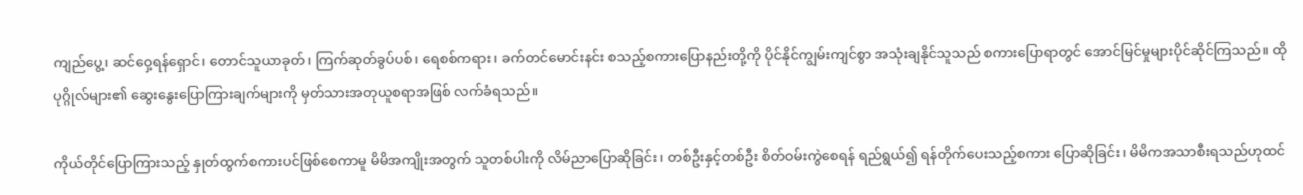ကျည်ပွေ့၊ ဆင်ဝှေ့ရန်ရှောင်၊ တောင်သူယာခုတ်၊ ကြက်ဆုတ်ခွပ်ပစ်၊ ရေစစ်ကရား၊ ခက်တင်မောင်းနင်း စသည့်စကားပြောနည်းတို့ကို ပိုင်နိုင်ကျွမ်းကျင်စွာ အသုံးချနိုင်သူသည် စကားပြောရာတွင် အောင်မြင်မှုများပိုင်ဆိုင်ကြသည်။ ထိုပုဂ္ဂိုလ်များ၏ ဆွေးနွေးပြောကြားချက်များကို မှတ်သားအတုယူစရာအဖြစ် လက်ခံရသည်။

ကိုယ်တိုင်ပြောကြားသည့် နှုတ်ထွက်စကားပင်ဖြစ်စေကာမူ မိမိအကျိုးအတွက် သူတစ်ပါးကို လိမ်ညာပြောဆိုခြင်း၊ တစ်ဦးနှင့်တစ်ဦး စိတ်ဝမ်းကွဲစေရန် ရည်ရွယ်၍ ရန်တိုက်ပေးသည့်စကား ပြောဆိုခြင်း၊ မိမိကအသာစီးရသည်ဟုထင်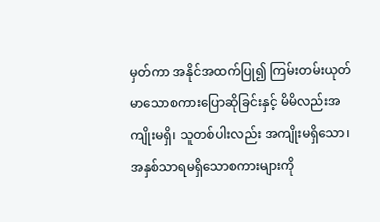မှတ်ကာ အနိုင်အထက်ပြု၍ ကြမ်းတမ်းယုတ်မာသောစကားပြောဆိုခြင်းနှင့် မိမိလည်းအကျိုးမရှိ၊ သူတစ်ပါးလည်း အကျိုးမရှိသော၊ အနှစ်သာရမရှိသောစကားများကို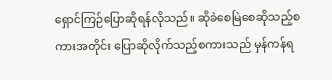ရှောင်ကြဉ်ပြောဆိုရန်လိုသည်။ ဆိုခဲစေမြဲစေဆိုသည့်စကားအတိုင်း ပြောဆိုလိုက်သည့်စကားသည် မှန်ကန်ရ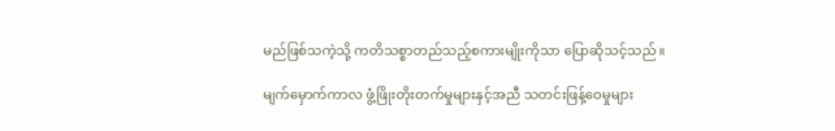မည်ဖြစ်သကဲ့သို့ ကတိသစ္စာတည်သည့်စကားမျိုးကိုသာ ပြောဆိုသင့်သည်။

မျက်မှောက်ကာလ ဖွံ့ဖြိုးတိုးတက်မှုများနှင့်အညီ သတင်းဖြန့်ဝေမှုများ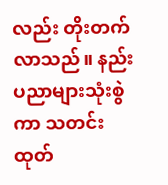လည်း တိုးတက်လာသည်။ နည်းပညာများသုံးစွဲကာ သတင်းထုတ်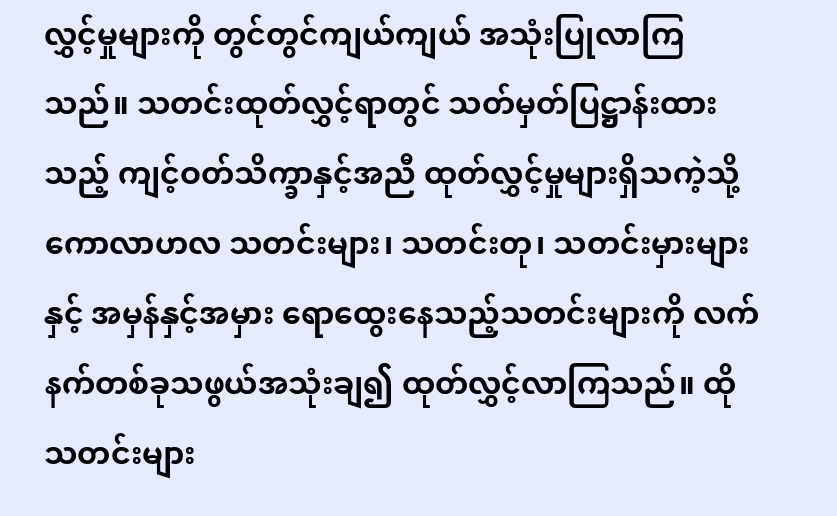လွှင့်မှုများကို တွင်တွင်ကျယ်ကျယ် အသုံးပြုလာကြသည်။ သတင်းထုတ်လွှင့်ရာတွင် သတ်မှတ်ပြဋ္ဌာန်းထားသည့် ကျင့်ဝတ်သိက္ခာနှင့်အညီ ထုတ်လွှင့်မှုများရှိသကဲ့သို့ ကောလာဟလ သတင်းများ၊ သတင်းတု၊ သတင်းမှားများနှင့် အမှန်နှင့်အမှား ရောထွေးနေသည့်သတင်းများကို လက်နက်တစ်ခုသဖွယ်အသုံးချ၍ ထုတ်လွှင့်လာကြသည်။ ထိုသတင်းများ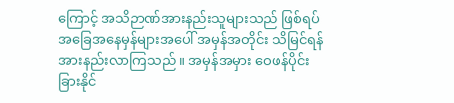ကြောင့် အသိဉာဏ်အားနည်းသူများသည် ဖြစ်ရပ်အခြေအနေမှန်များအပေါ် အမှန်အတိုင်း သိမြင်ရန်အားနည်းလာကြသည်။ အမှန်အမှား‌ ဝေဖန်ပိုင်းခြားနိုင်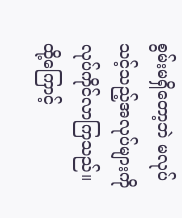စွမ်းမရှိတော့ဘဲ မလုပ်သင့်သည့်အလုပ်များကို လုပ်ကိုင်လာကြသည်။ ထို့ကြောင့်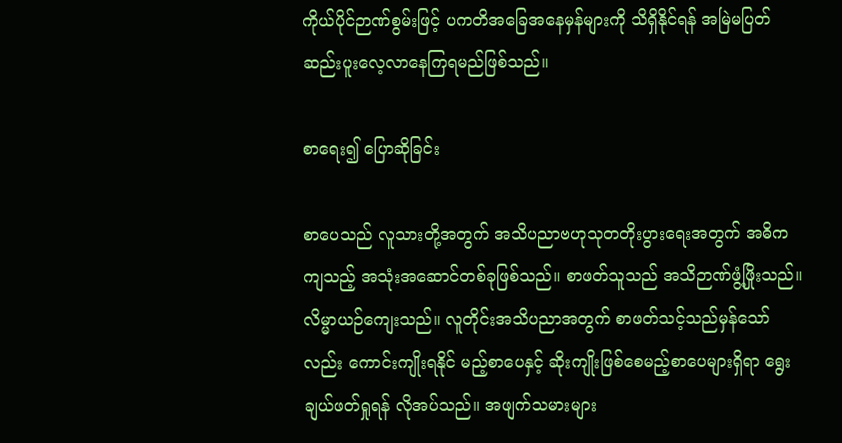ကိုယ်ပိုင်ဉာဏ်စွမ်းဖြင့် ပကတိအခြေအနေမှန်များကို သိရှိနိုင်ရန် အမြဲမပြတ် ဆည်းပူးလေ့လာနေကြရမည်ဖြစ်သည်။

စာရေး၍ ပြောဆိုခြင်း

စာပေသည် လူသားတို့အတွက် အသိပညာဗဟုသုတတိုးပွားရေးအတွက် အဓိကကျသည့် အသုံးအဆောင်တစ်ခုဖြစ်သည်။ စာဖတ်သူသည် အသိဉာဏ်ဖွံ့ဖြိုးသည်။ လိမ္မာယဉ်ကျေးသည်။ လူတိုင်းအသိပညာအတွက် စာဖတ်သင့်သည်မှန်သော်လည်း ကောင်းကျိုးရနိုင် မည့်စာပေနှင့် ဆိုးကျိုးဖြစ်စေမည့်စာပေများရှိရာ ရွေးချယ်ဖတ်ရှုရန် လိုအပ်သည်။ အဖျက်သမားများ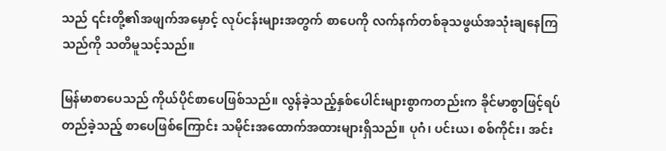သည် ၎င်းတို့၏အဖျက်အမှောင့် လုပ်ငန်းများအတွက် စာပေကို လက်နက်တစ်ခုသဖွယ်အသုံးချနေကြသည်ကို သတိမူသင့်သည်။

မြန်မာစာပေသည် ကိုယ်ပိုင်စာပေဖြစ်သည်။ လွန်ခဲ့သည့်နှစ်ပေါင်းများစွာကတည်းက ခိုင်မာစွာဖြင့်ရပ်တည်ခဲ့သည့် စာပေဖြစ်ကြောင်း သမိုင်းအထောက်အထားများရှိသည်။ ပုဂံ၊ ပင်းယ၊ စစ်ကိုင်း၊ အင်း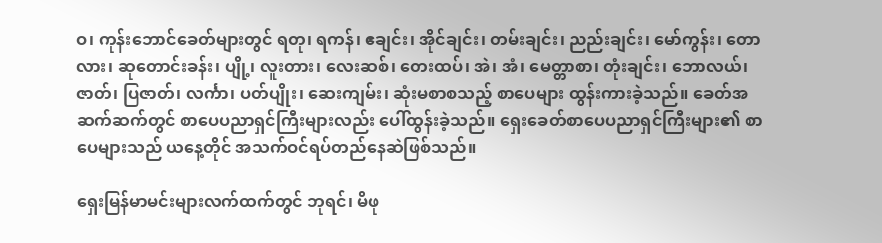ဝ၊ ကုန်းဘောင်ခေတ်များတွင် ရတု၊ ရကန်၊ ဧချင်း၊ အိုင်ချင်း၊ တမ်းချင်း၊ ညည်းချင်း၊ မော်ကွန်း၊ တောလား၊ ဆုတောင်းခန်း၊ ပျို့၊ လူးတား၊ လေးဆစ်၊ တေးထပ်၊ အဲ၊ အံ၊ မေတ္တာစာ၊ တုံးချင်း၊ ဘောလယ်၊ ဇာတ်၊ ပြဇာတ်၊ လင်္ကာ၊ ပတ်ပျိုး၊ ဆေးကျမ်း၊ ဆုံးမစာစသည့် စာပေများ ထွန်းကားခဲ့သည်။ ခေတ်အဆက်ဆက်တွင် စာပေပညာရှင်ကြီးများလည်း ပေါ်ထွန်းခဲ့သည်။ ရှေးခေတ်စာပေပညာရှင်ကြီးများ၏ စာပေများသည် ယနေ့တိုင် အသက်ဝင်ရပ်တည်နေဆဲဖြစ်သည်။

ရှေးမြန်မာမင်းများလက်ထက်တွင် ဘုရင်၊ မိဖု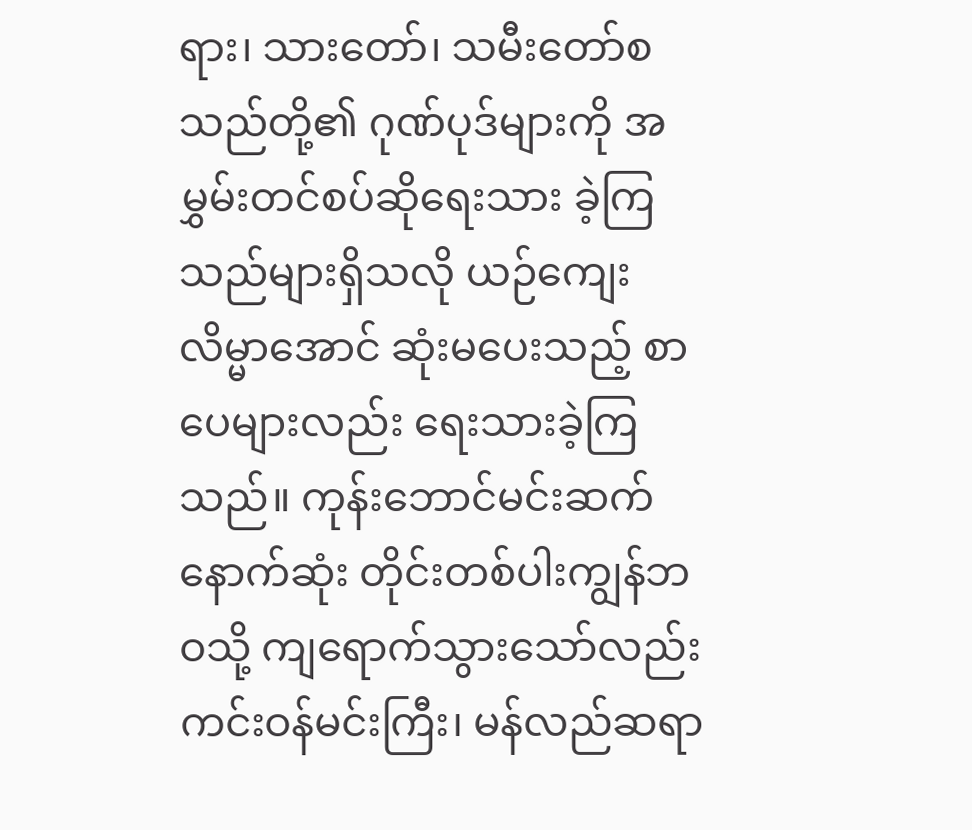ရား၊ သားတော်၊ သမီးတော်စသည်တို့၏ ဂုဏ်ပုဒ်များကို အမွှမ်းတင်စပ်ဆိုရေးသား ခဲ့ကြသည်များရှိသလို ယဉ်ကျေးလိမ္မာအောင် ဆုံးမပေးသည့် စာပေများလည်း ရေးသားခဲ့ကြသည်။ ကုန်းဘောင်မင်းဆက်နောက်ဆုံး တိုင်းတစ်ပါးကျွန်ဘဝသို့ ကျရောက်သွားသော်လည်း ကင်းဝန်မင်းကြီး၊ မန်လည်ဆရာ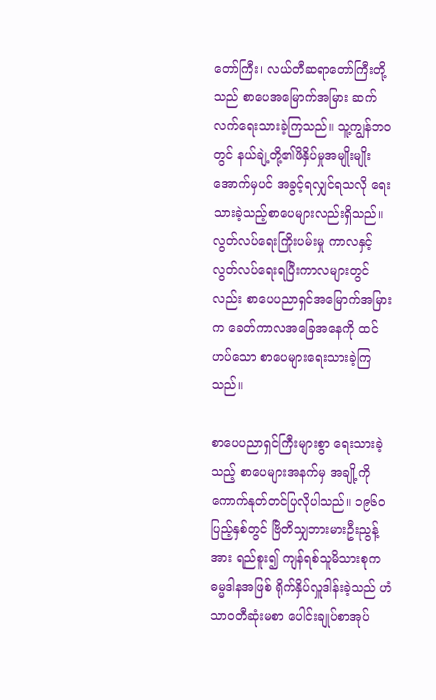တော်ကြီး၊ လယ်တီဆရာတော်ကြီးတို့သည် စာပေအမြောက်အမြား ဆက်လက်ရေးသားခဲ့ကြသည်။ သူ့ကျွန်ဘဝတွင် နယ်ချဲ့တို့၏ဖိနှိပ်မှုအမျိုးမျိုးအောက်မှပင် အခွင့်ရလျှင်ရသလို ရေးသားခဲ့သည့်စာပေများလည်းရှိသည်။ လွတ်လပ်ရေးကြိုးပမ်းမှု ကာလနှင့် လွတ်လပ်ရေးရပြီးကာလများတွင်လည်း စာပေပညာရှင်အမြောက်အမြားက ခေတ်ကာလအခြေအနေကို ထင်ဟပ်သော စာပေများရေးသားခဲ့ကြသည်။

စာပေပညာရှင်ကြီးများစွာ ရေးသားခဲ့သည့် စာပေများအနက်မှ အချို့ကို ကောက်နုတ်တင်ပြလိုပါသည်။ ၁၉၆၀ ပြည့်နှစ်တွင် ဗြိတိသျှဘားမားဦးညွန့်အား ရည်စူး၍ ကျန်ရစ်သူမိသားစုက ဓမ္မဒါနအဖြစ် ရိုက်နှိပ်လှူဒါန်းခဲ့သည် ဟံသာဝတီဆုံးမစာ ပေါင်းချုပ်စာအုပ်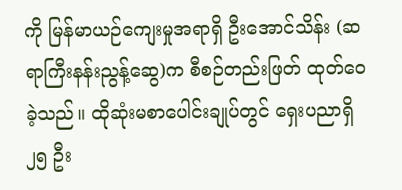ကို မြန်မာယဉ်ကျေးမှုအရာရှိ ဦးအောင်သိန်း (ဆရာကြီးနန်းညွန့်ဆွေ)က စီစဉ်တည်းဖြတ် ထုတ်ဝေခဲ့သည်။ ထိုဆုံးမစာပေါင်းချုပ်တွင် ရှေးပညာရှိ ၂၅ ဦး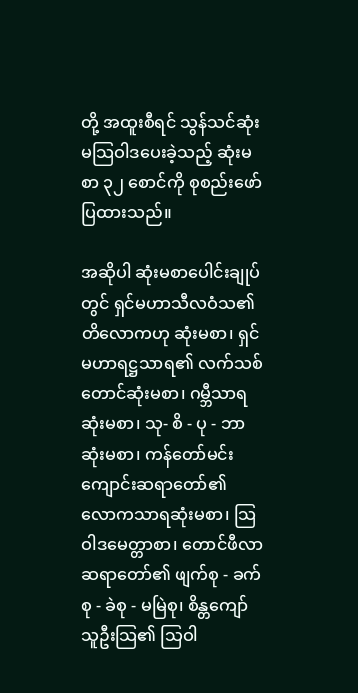တို့ အထူးစီရင် သွန်သင်ဆုံးမသြဝါဒပေးခဲ့သည့် ဆုံးမစာ ၃၂ စောင်ကို စုစည်းဖော်ပြထားသည်။

အဆိုပါ ဆုံးမစာပေါင်းချုပ်တွင် ရှင်မဟာသီလဝံသ၏ တိလောကဟု ဆုံးမစာ၊ ရှင်မဟာရဋ္ဌသာရ၏ လက်သစ်တောင်ဆုံးမစာ၊ ဂမ္ဘီသာရ ဆုံးမစာ၊ သု- စိ - ပု - ဘာ ဆုံးမစာ၊ ကန်တော်မင်းကျောင်းဆရာတော်၏ လောကသာရဆုံးမစာ၊ သြဝါဒမေတ္တာစာ၊ တောင်ဖီလာဆရာတော်၏ ဖျက်စု - ခက်စု - ခဲစု - မမြဲစု၊ စိန္တကျော်သူဦးသြ၏ သြဝါ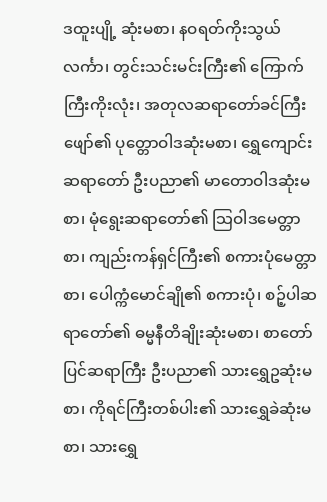ဒထူးပျို့ ဆုံးမစာ၊ နဝရတ်ကိုးသွယ်လင်္ကာ၊ တွင်းသင်းမင်းကြီး၏ ကြောက်ကြီးကိုးလုံး၊ အတုလဆရာတော်ခင်ကြီးဖျော်၏ ပုတ္တောဝါဒဆုံးမစာ၊ ရွှေကျောင်းဆရာတော် ဦးပညာ၏ မာတောဝါဒဆုံးမစာ၊ မုံရွေးဆရာတော်၏ သြဝါဒမေတ္တာစာ၊ ကျည်းကန်ရှင်ကြီး၏ စကားပုံမေတ္တာစာ၊ ပေါက္ကံမောင်ချို၏ စကားပုံ၊ စဉ့်ပါဆရာတော်၏ ဓမ္မနီတိချိုးဆုံးမစာ၊ စာတော်ပြင်ဆရာကြီး ဦးပညာ၏ သားရွှေဥဆုံးမစာ၊ ကိုရင်ကြီးတစ်ပါး၏ သားရွှေခဲဆုံးမစာ၊ သားရွှေ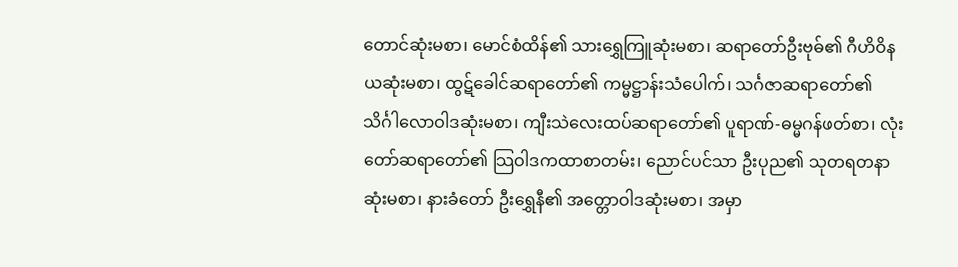တောင်ဆုံးမစာ၊ မောင်စံထိန်၏ သားရွှေကြူဆုံးမစာ၊ ဆရာတော်ဦးဗုဓ်၏ ဂီဟိဝိနယဆုံးမစာ၊ ထွဋ်ခေါင်ဆရာတော်၏ ကမ္မဋ္ဌာန်းသံပေါက်၊ သင်္ဂဇာဆရာတော်၏ သိင်္ဂါလောဝါဒဆုံးမစာ၊ ကျီးသဲလေးထပ်ဆရာတော်၏ ပူရာဏ်-ဓမ္မဂန်ဖတ်စာ၊ လုံးတော်ဆရာတော်၏ သြဝါဒကထာစာတမ်း၊ ညောင်ပင်သာ ဦးပုည၏ သုတရတနာဆုံးမစာ၊ နားခံတော် ဦးရွှေနီ၏ အတ္တောဝါဒဆုံးမစာ၊ အမှာ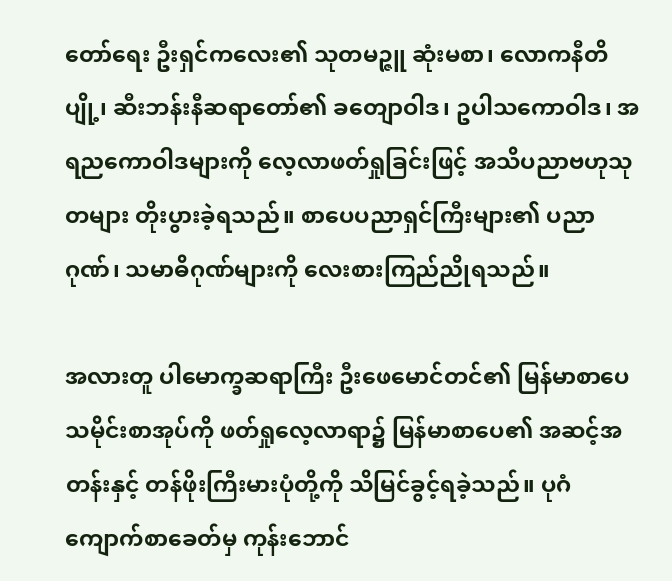တော်ရေး ဦးရှင်ကလေး၏ သုတမဉ္ဇူ ဆုံးမစာ၊ လောကနီတိပျို့၊ ဆီးဘန်းနီဆရာတော်၏ ခတျောဝါဒ၊ ဥပါသကောဝါဒ၊ အရညကောဝါဒများကို လေ့လာဖတ်ရှုခြင်းဖြင့် အသိပညာဗဟုသုတများ တိုးပွားခဲ့ရသည်။ စာပေပညာရှင်ကြီးများ၏ ပညာဂုဏ်၊ သမာဓိဂုဏ်များကို လေးစားကြည်ညိုရသည်။

အလားတူ ပါမောက္ခဆရာကြီး ဦးဖေမောင်တင်၏ မြန်မာစာပေသမိုင်းစာအုပ်ကို ဖတ်ရှုလေ့လာရာ၌ မြန်မာစာပေ၏ အဆင့်အတန်းနှင့် တန်ဖိုးကြီးမားပုံတို့ကို သိမြင်ခွင့်ရခဲ့သည်။ ပုဂံကျောက်စာခေတ်မှ ကုန်းဘောင်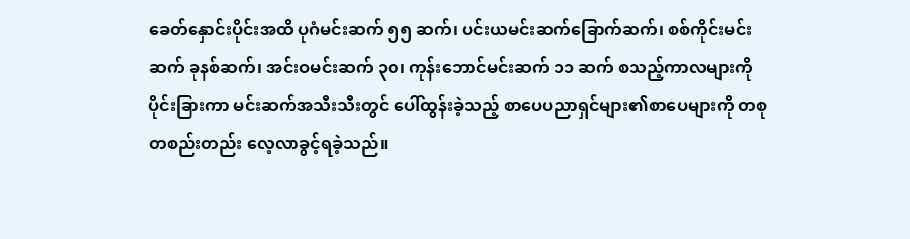ခေတ်နှောင်းပိုင်းအထိ ပုဂံမင်းဆက် ၅၅ ဆက်၊ ပင်းယမင်းဆက်ခြောက်ဆက်၊ စစ်ကိုင်းမင်းဆက် ခုနစ်ဆက်၊ အင်းဝမင်းဆက် ၃၀၊ ကုန်းဘောင်မင်းဆက် ၁၁ ဆက် စသည့်ကာလများကို ပိုင်းခြားကာ မင်းဆက်အသီးသီးတွင် ပေါ်ထွန်းခဲ့သည့် စာပေပညာရှင်များ၏စာပေများကို တစုတစည်းတည်း လေ့လာခွင့်ရခဲ့သည်။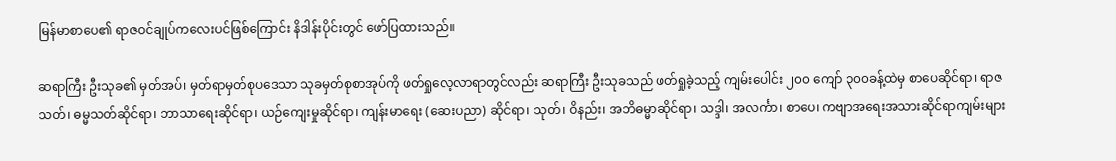မြန်မာစာပေ၏ ရာဇဝင်ချုပ်ကလေးပင်ဖြစ်ကြောင်း နိဒါန်းပိုင်းတွင် ဖော်ပြထားသည်။

ဆရာကြီး ဦးသုခ၏ မှတ်အပ်၊ မှတ်ရာမှတ်စုပဒေသာ သုခမှတ်စုစာအုပ်ကို ဖတ်ရှုလေ့လာရာတွင်လည်း ဆရာကြီး ဦးသုခသည် ဖတ်ရှုခဲ့သည့် ကျမ်းပေါင်း ၂၀၀ ကျော် ၃၀၀ခန့်ထဲမှ စာပေဆိုင်ရာ၊ ရာဇသတ်၊ ဓမ္မသတ်ဆိုင်ရာ၊ ဘာသာရေးဆိုင်ရာ၊ ယဉ်ကျေးမှုဆိုင်ရာ၊ ကျန်းမာရေး (ဆေးပညာ) ဆိုင်ရာ၊ သုတ်၊ ဝိနည်း၊ အဘိဓမ္မာဆိုင်ရာ၊ သဒ္ဒါ၊ အလင်္ကာ၊ စာပေ၊ ကဗျာအရေးအသားဆိုင်ရာကျမ်းများ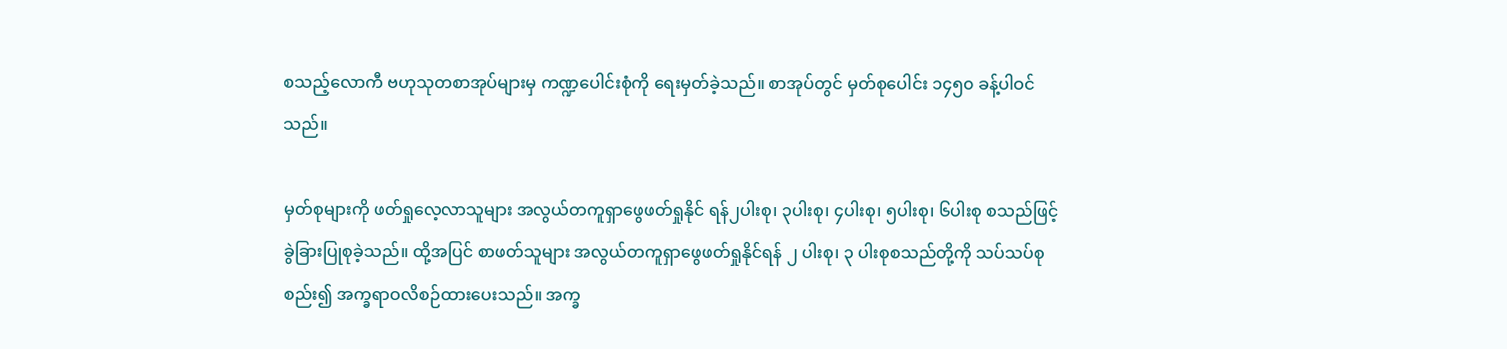စသည့်လောကီ ဗဟုသုတစာအုပ်များမှ ကဏ္ဍပေါင်းစုံကို ရေးမှတ်ခဲ့သည်။ စာအုပ်တွင် မှတ်စုပေါင်း ၁၄၅၀ ခန့်ပါဝင်သည်။

မှတ်စုများကို ဖတ်ရှုလေ့လာသူများ အလွယ်တကူရှာဖွေဖတ်ရှုနိုင် ရန်၂ပါးစု၊ ၃ပါးစု၊ ၄ပါးစု၊ ၅ပါးစု၊ ၆ပါးစု စသည်ဖြင့် ခွဲခြားပြုစုခဲ့သည်။ ထို့အပြင် စာဖတ်သူများ အလွယ်တကူရှာဖွေဖတ်ရှုနိုင်ရန် ၂ ပါးစု၊ ၃ ပါးစုစသည်တို့ကို သပ်သပ်စုစည်း၍ အက္ခရာဝလိစဉ်ထားပေးသည်။ အက္ခ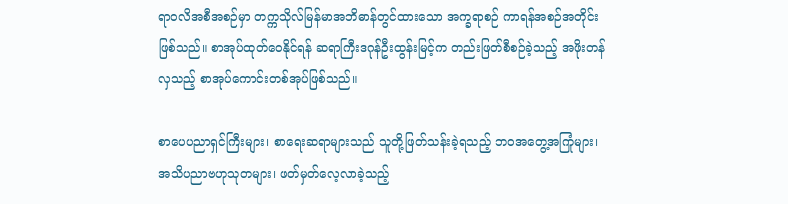ရာဝလိအစီအစဉ်မှာ တက္ကသိုလ်မြန်မာအဘိဓာန်တွင်ထားသော အက္ခရာစဉ် ကာရန်အစဉ်အတိုင်းဖြစ်သည်။ စာအုပ်ထုတ်ဝေနိုင်ရန် ဆရာကြီးဒဂုန်ဦးထွန်းမြင့်က တည်းဖြတ်စီစဉ်ခဲ့သည့် အဖိုးတန်လှသည့် စာအုပ်ကောင်းတစ်အုပ်ဖြစ်သည်။

စာပေပညာရှင်ကြီးများ၊ စာရေးဆရာများသည် သူတို့ဖြတ်သန်းခဲ့ရသည့် ဘဝအတွေ့အကြုံများ၊ အသိပညာဗဟုသုတများ၊ ဖတ်မှတ်လေ့လာခဲ့သည့်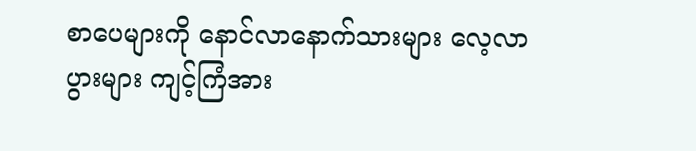စာပေများကို နောင်လာနောက်သားများ လေ့လာပွားများ ကျင့်ကြံအား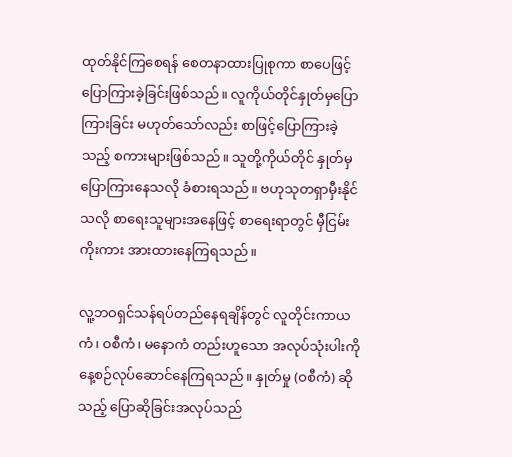ထုတ်နိုင်ကြစေရန် စေတနာထားပြုစုကာ စာပေဖြင့် ပြောကြားခဲ့ခြင်းဖြစ်သည်။ လူကိုယ်တိုင်နှုတ်မှပြောကြားခြင်း မဟုတ်သော်လည်း စာဖြင့်ပြောကြားခဲ့သည့် စကားများဖြစ်သည်။ သူတို့ကိုယ်တိုင် နှုတ်မှပြောကြားနေသလို ခံစားရသည်။ ဗဟုသုတရှာမှီးနိုင်သလို စာရေးသူများအနေဖြင့် စာရေးရာတွင် မှီငြမ်းကိုးကား အားထားနေကြရသည်။

လူ့ဘဝရှင်သန်ရပ်တည်နေရချိန်တွင် လူတိုင်းကာယကံ၊ ဝစီကံ၊ မနောကံ တည်းဟူသော အလုပ်သုံးပါးကို နေ့စဉ်လုပ်ဆောင်နေကြရသည်။ နှုတ်မှု (ဝစီကံ) ဆိုသည့် ပြောဆိုခြင်းအလုပ်သည်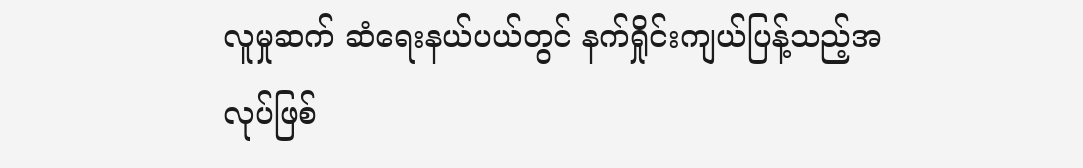လူမှုဆက် ဆံရေးနယ်ပယ်တွင် နက်ရှိုင်းကျယ်ပြန့်သည့်အလုပ်ဖြစ်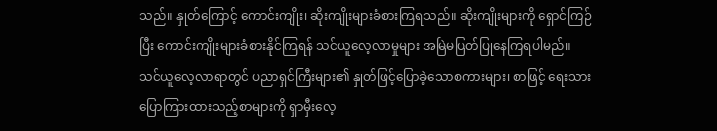သည်။ နှုတ်ကြောင့် ကောင်းကျိုး၊ ဆိုးကျိုးများခံစားကြရသည်။ ဆိုးကျိုးများကို ရှောင်ကြဉ်ပြီး ကောင်းကျိုးများခံစားနိုင်ကြရန် သင်ယူလေ့လာမှုများ အမြဲမပြတ်ပြုနေကြရပါမည်။ သင်ယူလေ့လာရာတွင် ပညာရှင်ကြီးများ၏ နှုတ်ဖြင့်ပြောခဲ့သောစကားများ၊ စာဖြင့် ရေးသားပြောကြားထားသည့်စာများကို ရှာမှီးလေ့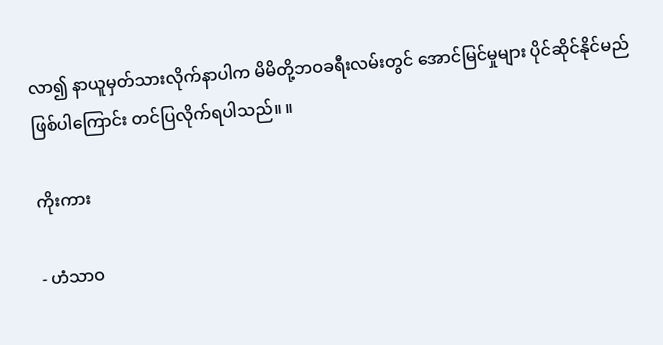လာ၍ နာယူမှတ်သားလိုက်နာပါက မိမိတို့ဘဝခရီးလမ်းတွင် အောင်မြင်မှုများ ပိုင်ဆိုင်နိုင်မည်ဖြစ်ပါကြောင်း တင်ပြလိုက်ရပါသည်။ ။

ကိုးကား

- ဟံသာဝ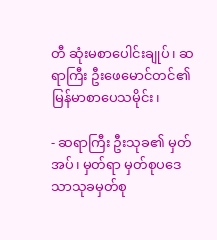တီ ဆုံးမစာပေါင်းချုပ်၊ ဆရာကြီး ဦးဖေမောင်တင်၏ မြန်မာစာပေသမိုင်း၊

- ဆရာကြီး ဦးသုခ၏ မှတ်အပ်၊ မှတ်ရာ မှတ်စုပဒေသာသုခမှတ်စု